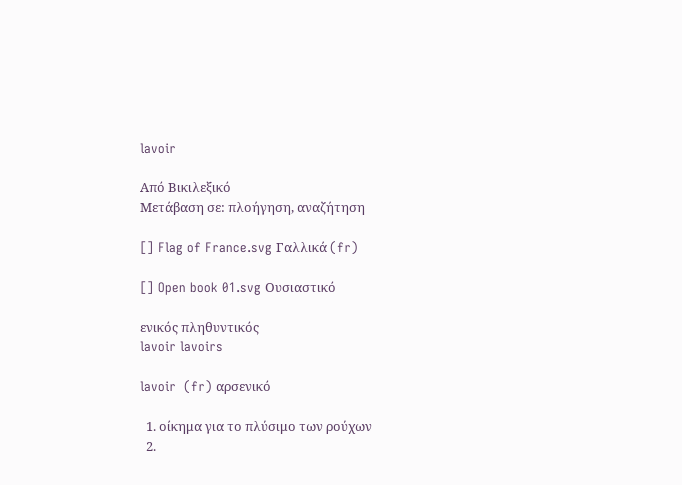lavoir

Από Βικιλεξικό
Μετάβαση σε: πλοήγηση, αναζήτηση

[] Flag of France.svg Γαλλικά (fr)

[] Open book 01.svg Ουσιαστικό

ενικός πληθυντικός
lavoir lavoirs

lavoir  (fr) αρσενικό

  1. οίκημα για το πλύσιμο των ρούχων
  2.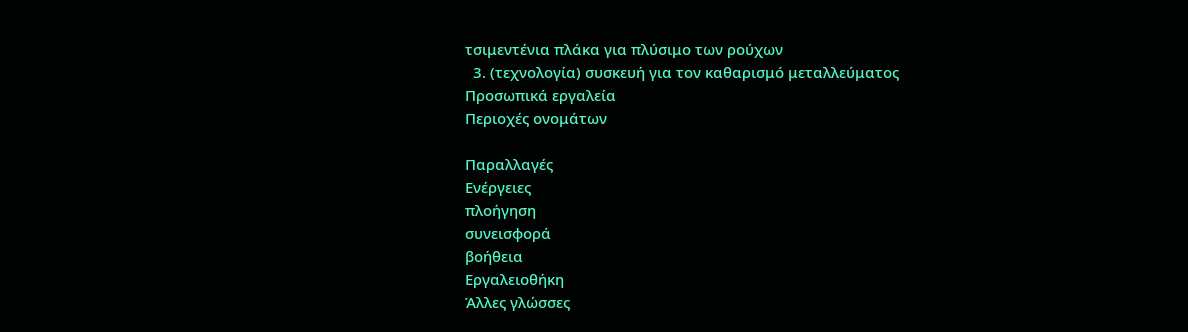τσιμεντένια πλάκα για πλύσιμο των ρούχων
  3. (τεχνολογία) συσκευή για τον καθαρισμό μεταλλεύματος
Προσωπικά εργαλεία
Περιοχές ονομάτων

Παραλλαγές
Ενέργειες
πλοήγηση
συνεισφορά
βοήθεια
Εργαλειοθήκη
Άλλες γλώσσες